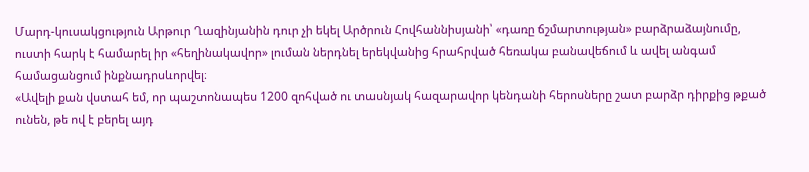Մարդ-կուսակցություն Արթուր Ղազինյանին դուր չի եկել Արծրուն Հովհաննիսյանի՝ «դառը ճշմարտության» բարձրաձայնումը, ուստի հարկ է համարել իր «հեղինակավոր» լուման ներդնել երեկվանից հրահրված հեռակա բանավեճում և ավել անգամ համացանցում ինքնադրսևորվել։
«Ավելի քան վստահ եմ, որ պաշտոնապես 1200 զոհված ու տասնյակ հազարավոր կենդանի հերոսները շատ բարձր դիրքից թքած ունեն, թե ով է բերել այդ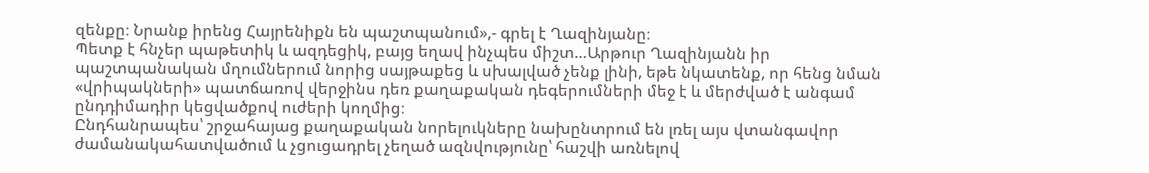զենքը։ Նրանք իրենց Հայրենիքն են պաշտպանում»,- գրել է Ղազինյանը։
Պետք է հնչեր պաթետիկ և ազդեցիկ, բայց եղավ ինչպես միշտ…Արթուր Ղազինյանն իր պաշտպանական մղումներում նորից սայթաքեց և սխալված չենք լինի, եթե նկատենք, որ հենց նման «վրիպակների» պատճառով վերջինս դեռ քաղաքական դեգերումների մեջ է և մերժված է անգամ ընդդիմադիր կեցվածքով ուժերի կողմից։
Ընդհանրապես՝ շրջահայաց քաղաքական նորելուկները նախընտրում են լռել այս վտանգավոր ժամանակահատվածում և չցուցադրել չեղած ազնվությունը՝ հաշվի առնելով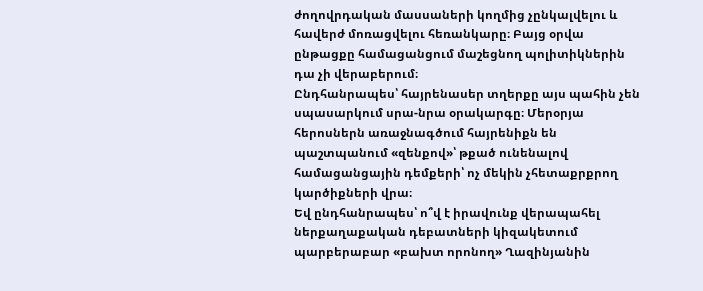ժողովրդական մասսաների կողմից չընկալվելու և հավերժ մոռացվելու հեռանկարը։ Բայց օրվա ընթացքը համացանցում մաշեցնող պոլիտիկներին դա չի վերաբերում։
Ընդհանրապես՝ հայրենասեր տղերքը այս պահին չեն սպասարկում սրա-նրա օրակարգը։ Մերօրյա հերոսներն առաջնագծում հայրենիքն են պաշտպանում «զենքով»՝ թքած ունենալով համացանցային դեմքերի՝ ոչ մեկին չհետաքրքրող կարծիքների վրա։
Եվ ընդհանրապես՝ ո՞վ է իրավունք վերապահել ներքաղաքական դեբատների կիզակետում պարբերաբար «բախտ որոնող» Ղազինյանին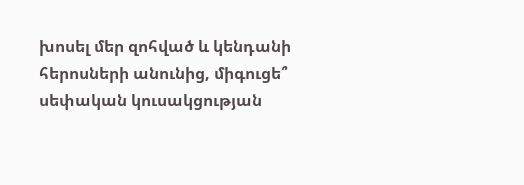խոսել մեր զոհված և կենդանի հերոսների անունից, միգուցե՞ սեփական կուսակցության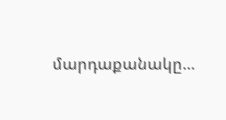մարդաքանակը…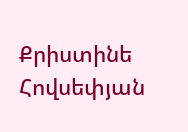Քրիստինե Հովսեփյան